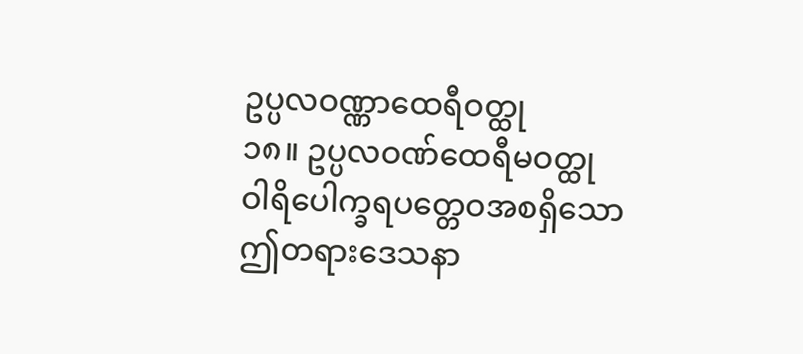ဥပ္ပလဝဏ္ဏာထေရီဝတ္ထု
၁၈။ ဥပ္ပလဝဏ်ထေရီမဝတ္ထု
ဝါရိပေါက္ခရပတ္တေဝအစရှိသော ဤတရားဒေသနာ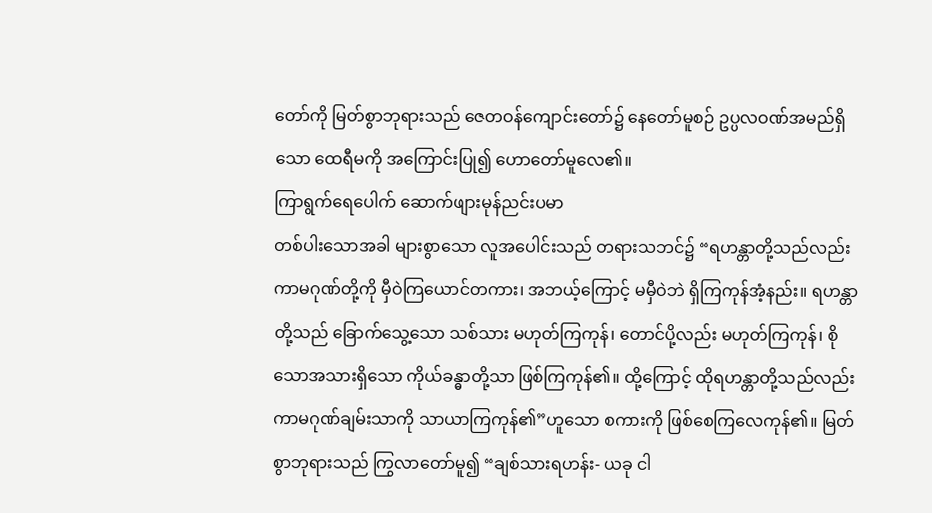တော်ကို မြတ်စွာဘုရားသည် ဇေတဝန်ကျောင်းတော်၌ နေတော်မူစဉ် ဥပ္ပလဝဏ်အမည်ရှိသော ထေရီမကို အကြောင်းပြု၍ ဟောတော်မူလေ၏။
ကြာရွက်ရေပေါက် ဆောက်ဖျားမုန်ညင်းပမာ
တစ်ပါးသောအခါ များစွာသော လူအပေါင်းသည် တရားသဘင်၌ “ရဟန္တာတို့သည်လည်း ကာမဂုဏ်တို့ကို မှီဝဲကြယောင်တကား၊ အဘယ့်ကြောင့် မမှီဝဲဘဲ ရှိကြကုန်အံ့နည်း။ ရဟန္တာတို့သည် ခြောက်သွေ့သော သစ်သား မဟုတ်ကြကုန်၊ တောင်ပို့လည်း မဟုတ်ကြကုန်၊ စိုသောအသားရှိသော ကိုယ်ခန္ဓာတို့သာ ဖြစ်ကြကုန်၏။ ထို့ကြောင့် ထိုရဟန္တာတို့သည်လည်း ကာမဂုဏ်ချမ်းသာကို သာယာကြကုန်၏”ဟူသော စကားကို ဖြစ်စေကြလေကုန်၏။ မြတ်စွာဘုရားသည် ကြွလာတော်မူ၍ “ချစ်သားရဟန်း- ယခု ငါ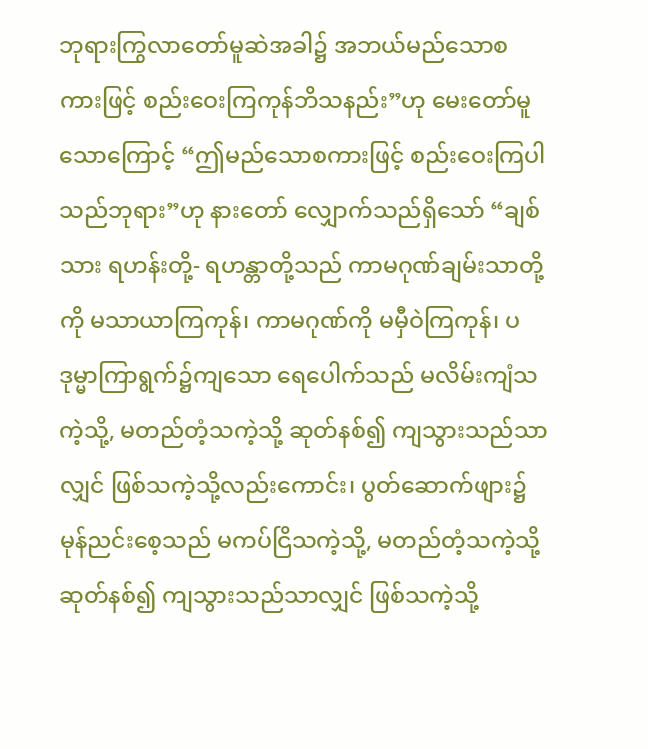ဘုရားကြွလာတော်မူဆဲအခါ၌ အဘယ်မည်သောစကားဖြင့် စည်းဝေးကြကုန်ဘိသနည်း”ဟု မေးတော်မူသောကြောင့် “ဤမည်သောစကားဖြင့် စည်းဝေးကြပါသည်ဘုရား”ဟု နားတော် လျှောက်သည်ရှိသော် “ချစ်သား ရဟန်းတို့- ရဟန္တာတို့သည် ကာမဂုဏ်ချမ်းသာတို့ကို မသာယာကြကုန်၊ ကာမဂုဏ်ကို မမှီဝဲကြကုန်၊ ပဒုမ္မာကြာရွက်၌ကျသော ရေပေါက်သည် မလိမ်းကျံသကဲ့သို့, မတည်တံ့သကဲ့သို့ ဆုတ်နစ်၍ ကျသွားသည်သာလျှင် ဖြစ်သကဲ့သို့လည်းကောင်း၊ ပွတ်ဆောက်ဖျား၌ မုန်ညင်းစေ့သည် မကပ်ငြိသကဲ့သို့, မတည်တံ့သကဲ့သို့ ဆုတ်နစ်၍ ကျသွားသည်သာလျှင် ဖြစ်သကဲ့သို့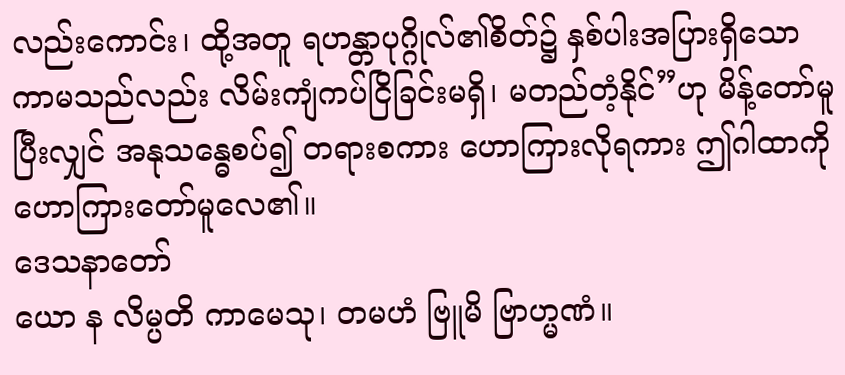လည်းကောင်း၊ ထို့အတူ ရဟန္တာပုဂ္ဂိုလ်၏စိတ်၌ နှစ်ပါးအပြားရှိသော ကာမသည်လည်း လိမ်းကျံကပ်ငြိခြင်းမရှိ၊ မတည်တံ့နိုင်”ဟု မိန့်တော်မူပြီးလျှင် အနုသန္ဓေစပ်၍ တရားစကား ဟောကြားလိုရကား ဤဂါထာကို ဟောကြားတော်မူလေ၏။
ဒေသနာတော်
ယော န လိမ္ပတိ ကာမေသု၊ တမဟံ ဗြူမိ ဗြာဟ္မဏံ။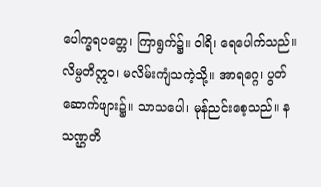ပေါက္ခရပတ္တေ၊ ကြာရွက်၌။ ဝါရိ၊ ရေပေါက်သည်။ လိမ္ပတိဣဝ၊ မလိမ်းကျံသကဲ့သို့။ အာရဂ္ဂေ၊ ပွတ်ဆောက်ဖျား၌။ သာသပေါ၊ မုန်ညင်းစေ့သည်။ န သဏ္ဌတိ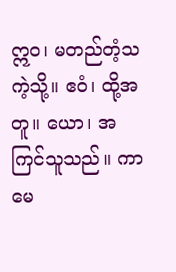ဣဝ၊ မတည်တံ့သကဲ့သို့။ ဧဝံ၊ ထို့အတူ။ ယော၊ အကြင်သူသည်။ ကာမေ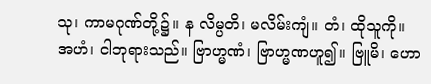သု၊ ကာမဂုဏ်တို့၌။ န လိမ္ပတိ၊ မလိမ်းကျံ။ တံ၊ ထိုသူကို။ အဟံ၊ ငါဘုရားသည်။ ဗြာဟ္မဏံ၊ ဗြာဟ္မဏဟူ၍။ ဗြူမိ၊ ဟော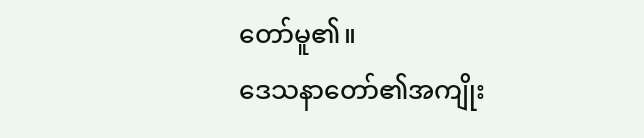တော်မူ၏။
ဒေသနာတော်၏အကျိုး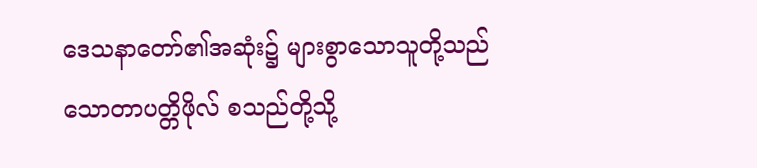ဒေသနာတော်၏အဆုံး၌ များစွာသောသူတို့သည် သောတာပတ္တိဖိုလ် စသည်တို့သို့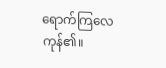ရောက်ကြလေကုန်၏။